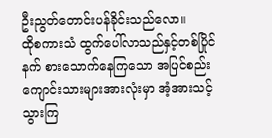ဦးညွတ်တောင်းပန်ခိုင်းသည်လော။
ထိုစကားသံ ထွက်ပေါ်လာသည်နှင့်တစ်ပြိုင်နက် စားသောက်နေကြသော အပြင်စည်းကျောင်းသားများအားလုံးမှာ အံ့အားသင့်သွားကြ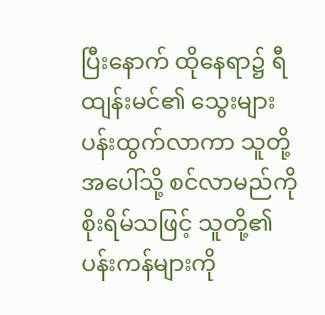ပြီးနောက် ထိုနေရာ၌ ရီထျန်းမင်၏ သွေးများ ပန်းထွက်လာကာ သူတို့အပေါ်သို့ စင်လာမည်ကို စိုးရိမ်သဖြင့် သူတို့၏ ပန်းကန်များကို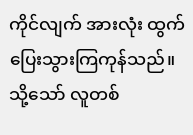ကိုင်လျက် အားလုံး ထွက်ပြေးသွားကြကုန်သည်။
သို့သော် လူတစ်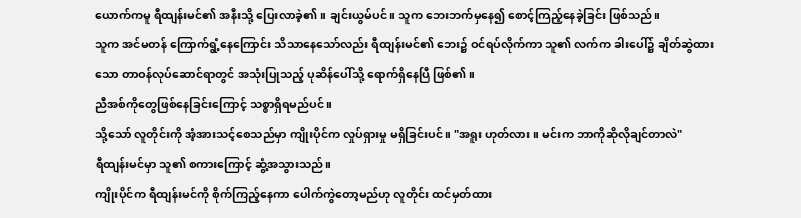ယောက်ကမူ ရီထျန်းမင်၏ အနီးသို့ ပြေးလာခဲ့၏။ ချင်းယွမ်ပင်။ သူက ဘေးဘက်မှနေ၍ စောင့်ကြည့်နေခဲ့ခြင်း ဖြစ်သည်။
သူက အင်မတန် ကြောက်ရွံ့နေကြောင်း သိသာနေသော်လည်း ရီထျန်းမင်၏ ဘေး၌ ဝင်ရပ်လိုက်ကာ သူ၏ လက်က ခါးပေါ်၌ ချိတ်ဆွဲထားသော တာဝန်လုပ်ဆောင်ရာတွင် အသုံးပြုသည့် ပုဆိန်ပေါ်သို့ ရောက်ရှိနေပြီ ဖြစ်၏။
ညီအစ်ကိုတွေဖြစ်နေခြင်းကြောင့် သစ္စာရှိရမည်ပင်။
သို့သော် လူတိုင်းကို အံ့အားသင့်စေသည်မှာ ကျိုးပိုင်က လှုပ်ရှားမှု မရှိခြင်းပင်။ "အရူး ဟုတ်လား။ မင်းက ဘာကိုဆိုလိုချင်တာလဲ"
ရီထျန်းမင်မှာ သူ၏ စကားကြောင့် ဆွံ့အသွားသည်။
ကျိုးပိုင်က ရီထျန်းမင်ကို စိုက်ကြည့်နေကာ ပေါက်ကွဲတော့မည်ဟု လူတိုင်း ထင်မှတ်ထား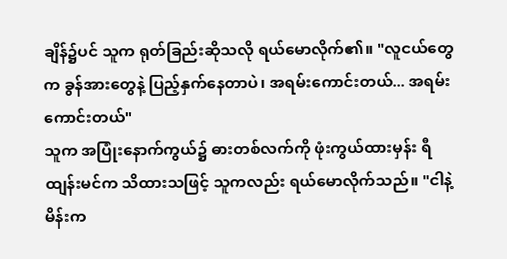ချိန်၌ပင် သူက ရုတ်ခြည်းဆိုသလို ရယ်မောလိုက်၏။ "လူငယ်တွေက ခွန်အားတွေနဲ့ ပြည့်နှက်နေတာပဲ၊ အရမ်းကောင်းတယ်... အရမ်းကောင်းတယ်"
သူက အပြုံးနောက်ကွယ်၌ ဓားတစ်လက်ကို ဖုံးကွယ်ထားမှန်း ရီထျန်းမင်က သိထားသဖြင့် သူကလည်း ရယ်မောလိုက်သည်။ "ငါနဲ့ မိန်းက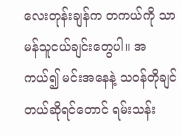လေးတုန်းချန်က တကယ်ကို သာမန်သူငယ်ချင်းတွေပါ။ အကယ်၍ မင်းအနေနဲ့ သဝန်တိုချင်တယ်ဆိုရင်တောင် ရမ်းသန်း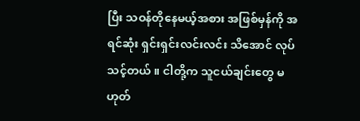ပြီး သဝန်တိုနေမယ့်အစား အဖြစ်မှန်ကို အရင်ဆုံး ရှင်းရှင်းလင်းလင်း သိအောင် လုပ်သင့်တယ်။ ငါတို့က သူငယ်ချင်းတွေ မဟုတ်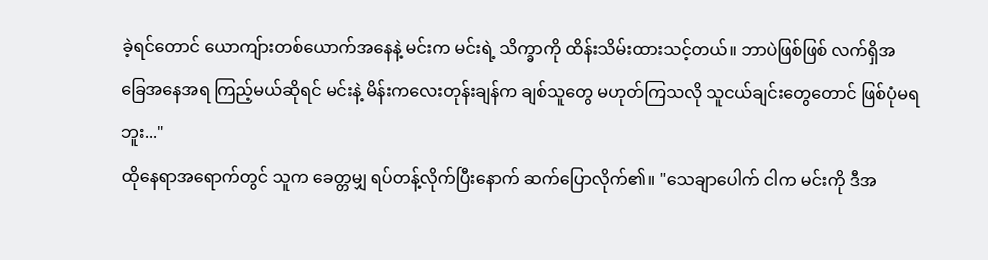ခဲ့ရင်တောင် ယောကျ်ားတစ်ယောက်အနေနဲ့ မင်းက မင်းရဲ့ သိက္ခာကို ထိန်းသိမ်းထားသင့်တယ်။ ဘာပဲဖြစ်ဖြစ် လက်ရှိအခြေအနေအရ ကြည့်မယ်ဆိုရင် မင်းနဲ့ မိန်းကလေးတုန်းချန်က ချစ်သူတွေ မဟုတ်ကြသလို သူငယ်ချင်းတွေတောင် ဖြစ်ပုံမရဘူး..."
ထိုနေရာအရောက်တွင် သူက ခေတ္တမျှ ရပ်တန့်လိုက်ပြီးနောက် ဆက်ပြောလိုက်၏။ "သေချာပေါက် ငါက မင်းကို ဒီအ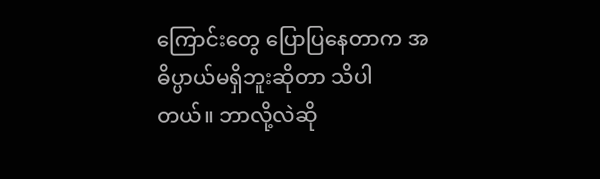ကြောင်းတွေ ပြောပြနေတာက အဓိပ္ပာယ်မရှိဘူးဆိုတာ သိပါတယ်။ ဘာလို့လဲဆို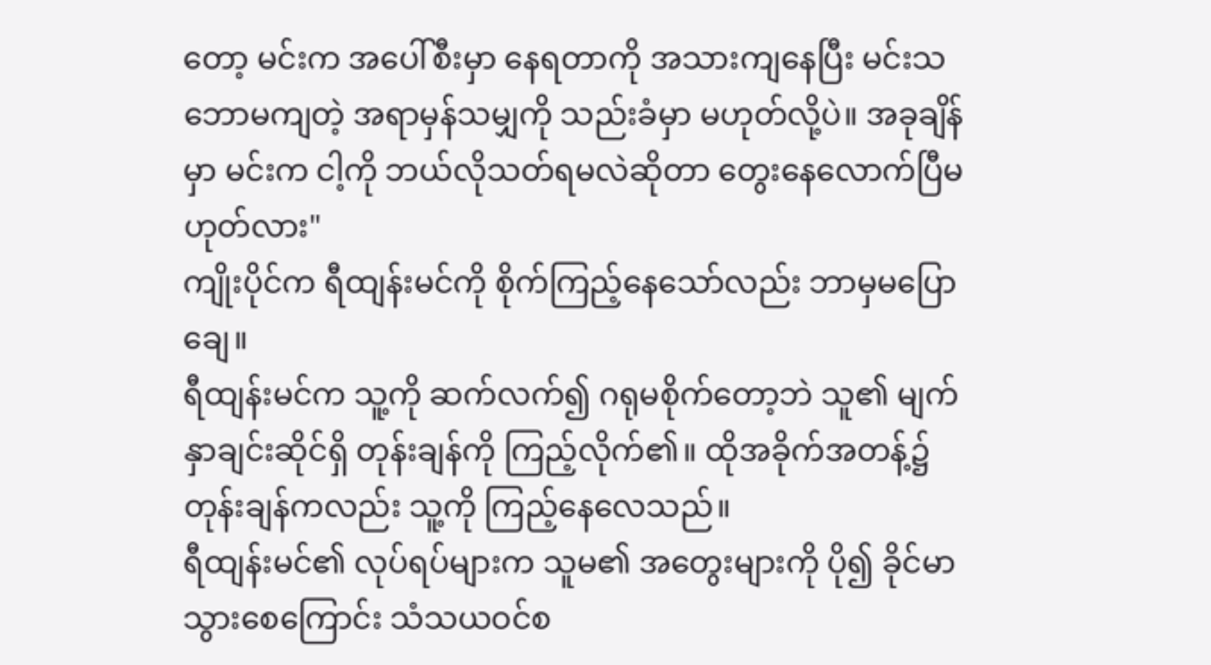တော့ မင်းက အပေါ်စီးမှာ နေရတာကို အသားကျနေပြီး မင်းသဘောမကျတဲ့ အရာမှန်သမျှကို သည်းခံမှာ မဟုတ်လို့ပဲ။ အခုချိန်မှာ မင်းက ငါ့ကို ဘယ်လိုသတ်ရမလဲဆိုတာ တွေးနေလောက်ပြီမဟုတ်လား"
ကျိုးပိုင်က ရီထျန်းမင်ကို စိုက်ကြည့်နေသော်လည်း ဘာမှမပြောချေ။
ရီထျန်းမင်က သူ့ကို ဆက်လက်၍ ဂရုမစိုက်တော့ဘဲ သူ၏ မျက်နှာချင်းဆိုင်ရှိ တုန်းချန်ကို ကြည့်လိုက်၏။ ထိုအခိုက်အတန့်၌ တုန်းချန်ကလည်း သူ့ကို ကြည့်နေလေသည်။
ရီထျန်းမင်၏ လုပ်ရပ်များက သူမ၏ အတွေးများကို ပို၍ ခိုင်မာသွားစေကြောင်း သံသယဝင်စ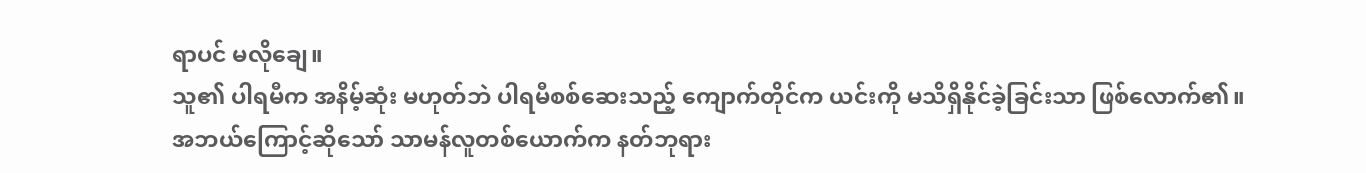ရာပင် မလိုချေ။
သူ၏ ပါရမီက အနိမ့်ဆုံး မဟုတ်ဘဲ ပါရမီစစ်ဆေးသည့် ကျောက်တိုင်က ယင်းကို မသိရှိနိုင်ခဲ့ခြင်းသာ ဖြစ်လောက်၏။
အဘယ်ကြောင့်ဆိုသော် သာမန်လူတစ်ယောက်က နတ်ဘုရား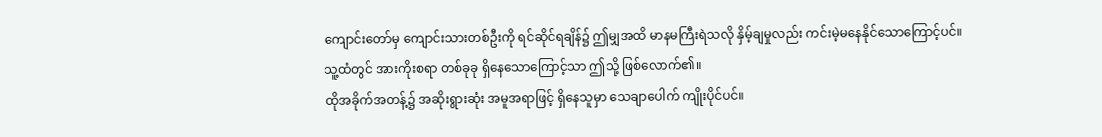ကျောင်းတော်မှ ကျောင်းသားတစ်ဦးကို ရင်ဆိုင်ရချိန်၌ ဤမျှအထိ မာနမကြီးရဲသလို နှိမ့်ချမှုလည်း ကင်းမဲ့မနေနိုင်သောကြောင့်ပင်။
သူ့ထံတွင် အားကိုးစရာ တစ်ခုခု ရှိနေသောကြောင့်သာ ဤသို့ ဖြစ်လောက်၏။
ထိုအခိုက်အတန့်၌ အဆိုးရွားဆုံး အမူအရာဖြင့် ရှိနေသူမှာ သေချာပေါက် ကျိုးပိုင်ပင်။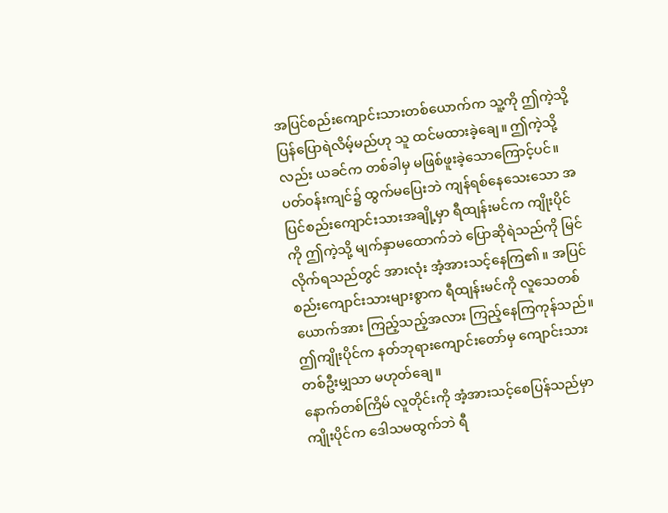အပြင်စည်းကျောင်းသားတစ်ယောက်က သူ့ကို ဤကဲ့သို့ ပြန်ပြောရဲလိမ့်မည်ဟု သူ ထင်မထားခဲ့ချေ။ ဤကဲ့သို့လည်း ယခင်က တစ်ခါမှ မဖြစ်ဖူးခဲ့သောကြောင့်ပင်။
ပတ်ဝန်းကျင်၌ ထွက်မပြေးဘဲ ကျန်ရစ်နေသေးသော အပြင်စည်းကျောင်းသားအချို့မှာ ရီထျန်းမင်က ကျိုးပိုင်ကို ဤကဲ့သို့ မျက်နှာမထောက်ဘဲ ပြောဆိုရဲသည်ကို မြင်လိုက်ရသည်တွင် အားလုံး အံ့အားသင့်နေကြ၏။ အပြင်စည်းကျောင်းသားများစွာက ရီထျန်းမင်ကို လူသေတစ်ယောက်အား ကြည့်သည့်အလား ကြည့်နေကြကုန်သည်။
ဤကျိုးပိုင်က နတ်ဘုရားကျောင်းတော်မှ ကျောင်းသားတစ်ဦးမျှသာ မဟုတ်ချေ။
နောက်တစ်ကြိမ် လူတိုင်းကို အံ့အားသင့်စေပြန်သည်မှာ ကျိုးပိုင်က ဒေါသမထွက်ဘဲ ရီ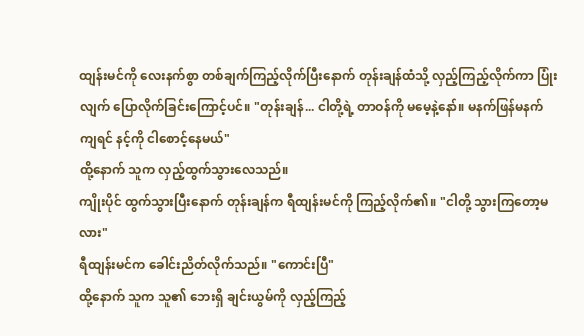ထျန်းမင်ကို လေးနက်စွာ တစ်ချက်ကြည့်လိုက်ပြီးနောက် တုန်းချန်ထံသို့ လှည့်ကြည့်လိုက်ကာ ပြုံးလျက် ပြောလိုက်ခြင်းကြောင့်ပင်။ "တုန်းချန်... ငါတို့ရဲ့ တာဝန်ကို မမေ့နဲ့နော်။ မနက်ဖြန်မနက်ကျရင် နင့်ကို ငါစောင့်နေမယ်"
ထို့နောက် သူက လှည့်ထွက်သွားလေသည်။
ကျိုးပိုင် ထွက်သွားပြီးနောက် တုန်းချန်က ရီထျန်းမင်ကို ကြည့်လိုက်၏။ "ငါတို့ သွားကြတော့မလား"
ရီထျန်းမင်က ခေါင်းညိတ်လိုက်သည်။ "ကောင်းပြီ"
ထို့နောက် သူက သူ၏ ဘေးရှိ ချင်းယွမ်ကို လှည့်ကြည့်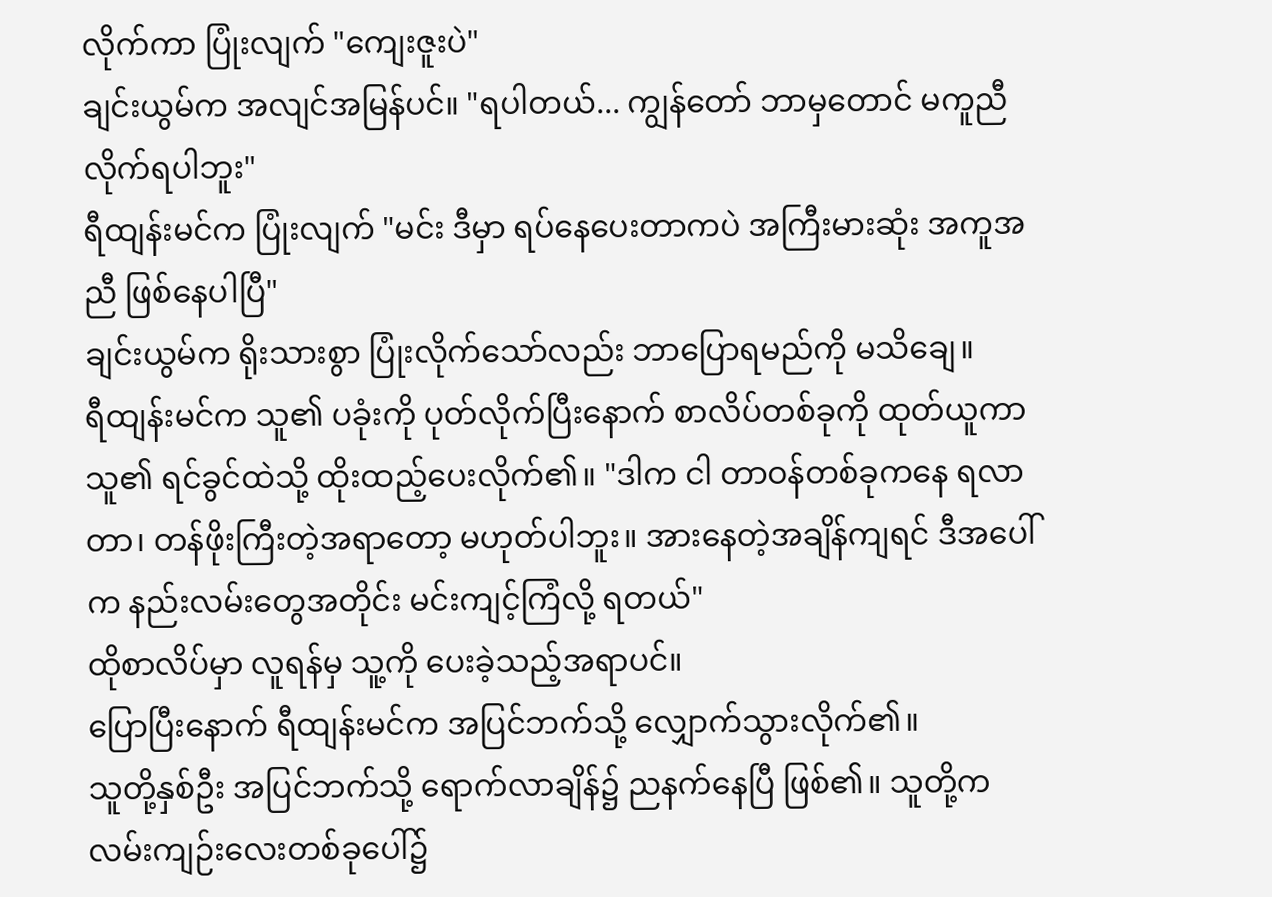လိုက်ကာ ပြုံးလျက် "ကျေးဇူးပဲ"
ချင်းယွမ်က အလျင်အမြန်ပင်။ "ရပါတယ်... ကျွန်တော် ဘာမှတောင် မကူညီလိုက်ရပါဘူး"
ရီထျန်းမင်က ပြုံးလျက် "မင်း ဒီမှာ ရပ်နေပေးတာကပဲ အကြီးမားဆုံး အကူအညီ ဖြစ်နေပါပြီ"
ချင်းယွမ်က ရိုးသားစွာ ပြုံးလိုက်သော်လည်း ဘာပြောရမည်ကို မသိချေ။
ရီထျန်းမင်က သူ၏ ပခုံးကို ပုတ်လိုက်ပြီးနောက် စာလိပ်တစ်ခုကို ထုတ်ယူကာ သူ၏ ရင်ခွင်ထဲသို့ ထိုးထည့်ပေးလိုက်၏။ "ဒါက ငါ တာဝန်တစ်ခုကနေ ရလာတာ၊ တန်ဖိုးကြီးတဲ့အရာတော့ မဟုတ်ပါဘူး။ အားနေတဲ့အချိန်ကျရင် ဒီအပေါ်က နည်းလမ်းတွေအတိုင်း မင်းကျင့်ကြံလို့ ရတယ်"
ထိုစာလိပ်မှာ လူရန်မှ သူ့ကို ပေးခဲ့သည့်အရာပင်။
ပြောပြီးနောက် ရီထျန်းမင်က အပြင်ဘက်သို့ လျှောက်သွားလိုက်၏။
သူတို့နှစ်ဦး အပြင်ဘက်သို့ ရောက်လာချိန်၌ ညနက်နေပြီ ဖြစ်၏။ သူတို့က လမ်းကျဉ်းလေးတစ်ခုပေါ်၌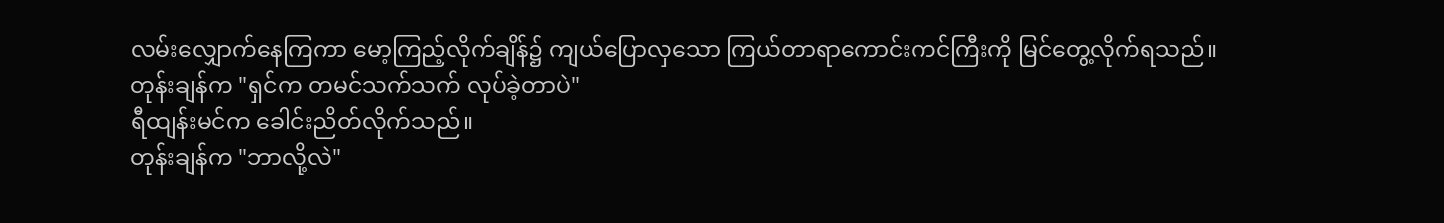လမ်းလျှောက်နေကြကာ မော့ကြည့်လိုက်ချိန်၌ ကျယ်ပြောလှသော ကြယ်တာရာကောင်းကင်ကြီးကို မြင်တွေ့လိုက်ရသည်။
တုန်းချန်က "ရှင်က တမင်သက်သက် လုပ်ခဲ့တာပဲ"
ရီထျန်းမင်က ခေါင်းညိတ်လိုက်သည်။
တုန်းချန်က "ဘာလို့လဲ"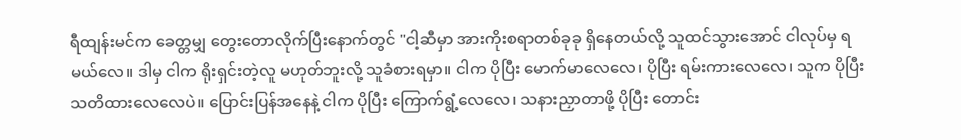ရီထျန်းမင်က ခေတ္တမျှ တွေးတောလိုက်ပြီးနောက်တွင် "ငါ့ဆီမှာ အားကိုးစရာတစ်ခုခု ရှိနေတယ်လို့ သူထင်သွားအောင် ငါလုပ်မှ ရမယ်လေ။ ဒါမှ ငါက ရိုးရှင်းတဲ့လူ မဟုတ်ဘူးလို့ သူခံစားရမှာ။ ငါက ပိုပြီး မောက်မာလေလေ၊ ပိုပြီး ရမ်းကားလေလေ၊ သူက ပိုပြီး သတိထားလေလေပဲ။ ပြောင်းပြန်အနေနဲ့ ငါက ပိုပြီး ကြောက်ရွံ့လေလေ၊ သနားညှာတာဖို့ ပိုပြီး တောင်း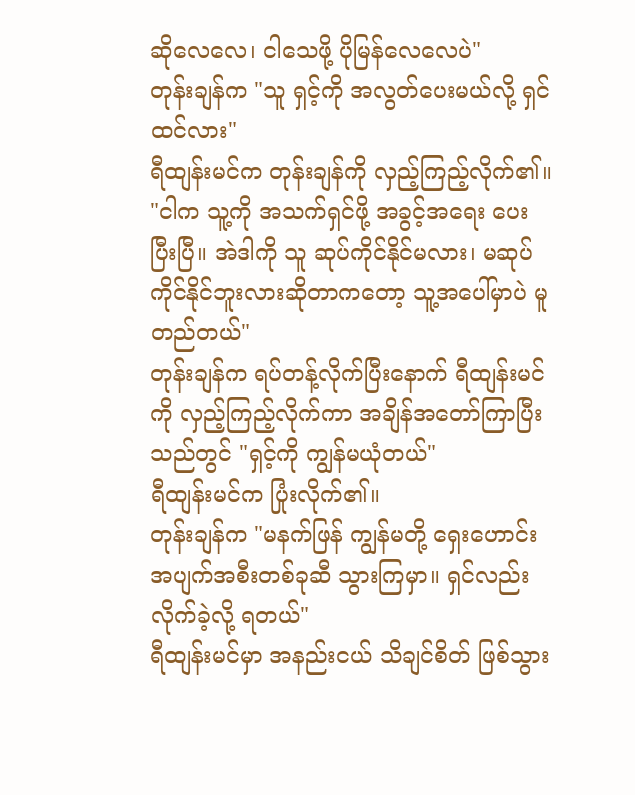ဆိုလေလေ၊ ငါသေဖို့ ပိုမြန်လေလေပဲ"
တုန်းချန်က "သူ ရှင့်ကို အလွတ်ပေးမယ်လို့ ရှင်ထင်လား"
ရီထျန်းမင်က တုန်းချန်ကို လှည့်ကြည့်လိုက်၏။ "ငါက သူ့ကို အသက်ရှင်ဖို့ အခွင့်အရေး ပေးပြီးပြီ။ အဲဒါကို သူ ဆုပ်ကိုင်နိုင်မလား၊ မဆုပ်ကိုင်နိုင်ဘူးလားဆိုတာကတော့ သူ့အပေါ်မှာပဲ မူတည်တယ်"
တုန်းချန်က ရပ်တန့်လိုက်ပြီးနောက် ရီထျန်းမင်ကို လှည့်ကြည့်လိုက်ကာ အချိန်အတော်ကြာပြီးသည်တွင် "ရှင့်ကို ကျွန်မယုံတယ်"
ရီထျန်းမင်က ပြုံးလိုက်၏။
တုန်းချန်က "မနက်ဖြန် ကျွန်မတို့ ရှေးဟောင်းအပျက်အစီးတစ်ခုဆီ သွားကြမှာ။ ရှင်လည်း လိုက်ခဲ့လို့ ရတယ်"
ရီထျန်းမင်မှာ အနည်းငယ် သိချင်စိတ် ဖြစ်သွား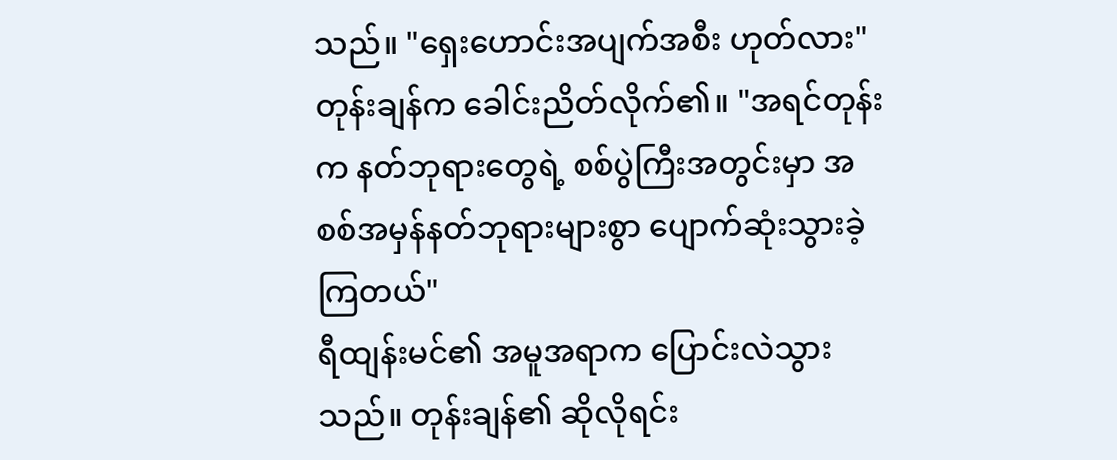သည်။ "ရှေးဟောင်းအပျက်အစီး ဟုတ်လား"
တုန်းချန်က ခေါင်းညိတ်လိုက်၏။ "အရင်တုန်းက နတ်ဘုရားတွေရဲ့ စစ်ပွဲကြီးအတွင်းမှာ အစစ်အမှန်နတ်ဘုရားများစွာ ပျောက်ဆုံးသွားခဲ့ကြတယ်"
ရီထျန်းမင်၏ အမူအရာက ပြောင်းလဲသွားသည်။ တုန်းချန်၏ ဆိုလိုရင်း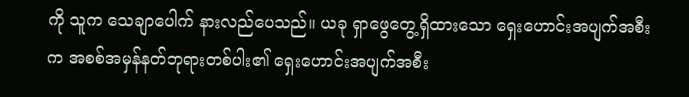ကို သူက သေချာပေါက် နားလည်ပေသည်။ ယခု ရှာဖွေတွေ့ရှိထားသော ရှေးဟောင်းအပျက်အစီးက အစစ်အမှန်နတ်ဘုရားတစ်ပါး၏ ရှေးဟောင်းအပျက်အစီး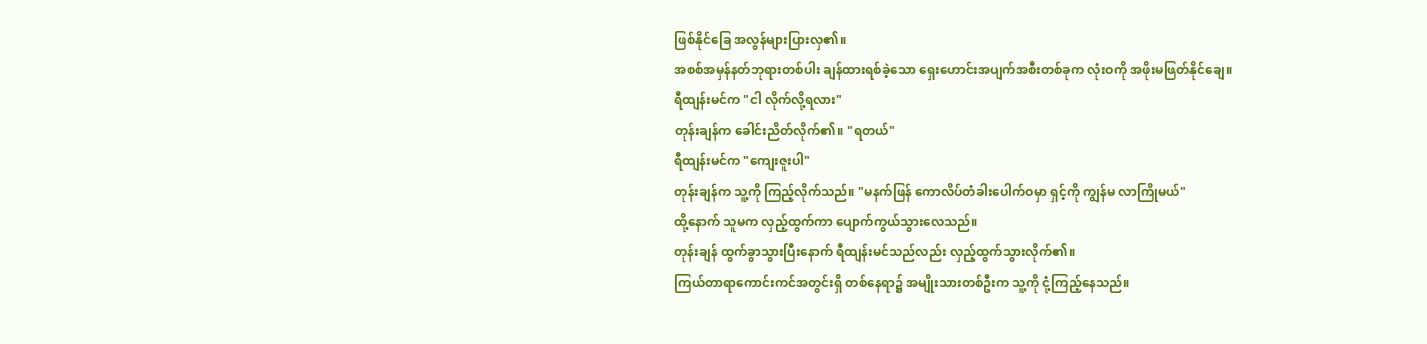ဖြစ်နိုင်ခြေ အလွန်များပြားလှ၏။
အစစ်အမှန်နတ်ဘုရားတစ်ပါး ချန်ထားရစ်ခဲ့သော ရှေးဟောင်းအပျက်အစီးတစ်ခုက လုံးဝကို အဖိုးမဖြတ်နိုင်ချေ။
ရီထျန်းမင်က "ငါ လိုက်လို့ရလား"
တုန်းချန်က ခေါင်းညိတ်လိုက်၏။ "ရတယ်"
ရီထျန်းမင်က "ကျေးဇူးပါ"
တုန်းချန်က သူ့ကို ကြည့်လိုက်သည်။ "မနက်ဖြန် ကောလိပ်တံခါးပေါက်ဝမှာ ရှင့်ကို ကျွန်မ လာကြိုမယ်"
ထို့နောက် သူမက လှည့်ထွက်ကာ ပျောက်ကွယ်သွားလေသည်။
တုန်းချန် ထွက်ခွာသွားပြီးနောက် ရီထျန်းမင်သည်လည်း လှည့်ထွက်သွားလိုက်၏။
ကြယ်တာရာကောင်းကင်အတွင်းရှိ တစ်နေရာ၌ အမျိုးသားတစ်ဦးက သူ့ကို ငုံ့ကြည့်နေသည်။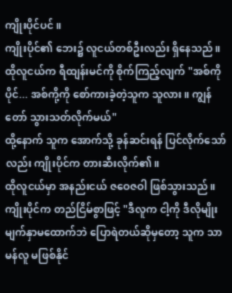ကျိုးပိုင်ပင်။
ကျိုးပိုင်၏ ဘေး၌ လူငယ်တစ်ဦးလည်း ရှိနေသည်။ ထိုလူငယ်က ရီထျန်းမင်ကို စိုက်ကြည့်လျက် "အစ်ကိုပိုင်... အစ်ကို့ကို စော်ကားခဲ့တဲ့သူက သူလား။ ကျွန်တော် သွားသတ်လိုက်မယ်"
ထို့နောက် သူက အောက်သို့ ခုန်ဆင်းရန် ပြင်လိုက်သော်လည်း ကျိုးပိုင်က တားဆီးလိုက်၏။
ထိုလူငယ်မှာ အနည်းငယ် ဇဝေဇဝါ ဖြစ်သွားသည်။
ကျိုးပိုင်က တည်ငြိမ်စွာဖြင့် "ဒီလူက ငါ့ကို ဒီလိုမျိုး မျက်နှာမထောက်ဘဲ ပြောရဲတယ်ဆိုမှတော့ သူက သာမန်လူ မဖြစ်နိုင်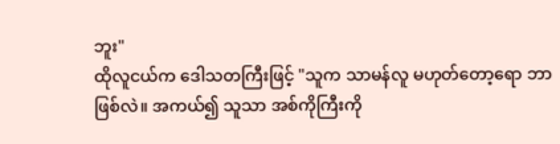ဘူး"
ထိုလူငယ်က ဒေါသတကြီးဖြင့် "သူက သာမန်လူ မဟုတ်တော့ရော ဘာဖြစ်လဲ။ အကယ်၍ သူသာ အစ်ကိုကြီးကို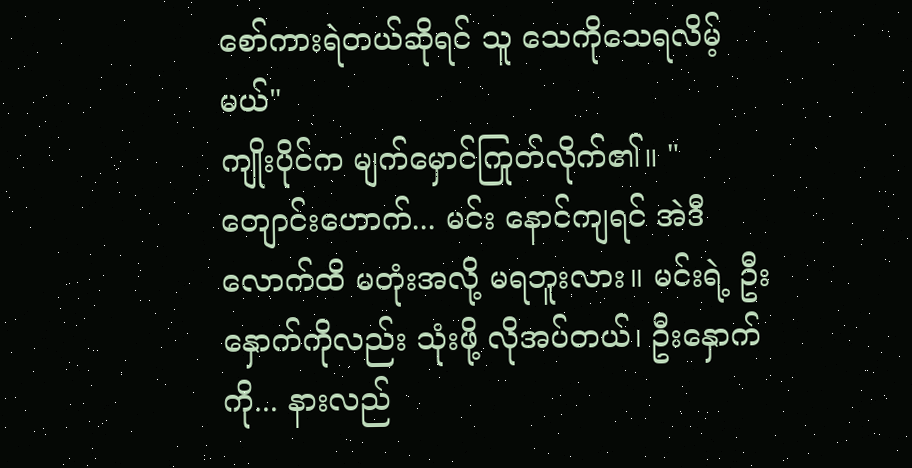စော်ကားရဲတယ်ဆိုရင် သူ သေကိုသေရလိမ့်မယ်"
ကျိုးပိုင်က မျက်မှောင်ကြုတ်လိုက်၏။ "တျောင်းဟောက်... မင်း နောင်ကျရင် အဲဒီလောက်ထိ မတုံးအလို့ မရဘူးလား။ မင်းရဲ့ ဦးနှောက်ကိုလည်း သုံးဖို့ လိုအပ်တယ်၊ ဦးနှောက်ကို... နားလည်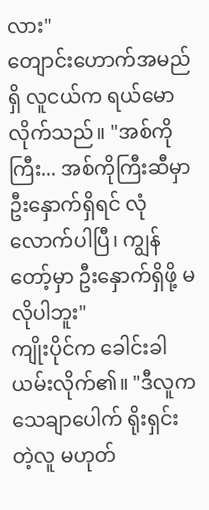လား"
တျောင်းဟောက်အမည်ရှိ လူငယ်က ရယ်မောလိုက်သည်။ "အစ်ကိုကြီး... အစ်ကိုကြီးဆီမှာ ဦးနှောက်ရှိရင် လုံလောက်ပါပြီ၊ ကျွန်တော့်မှာ ဦးနှောက်ရှိဖို့ မလိုပါဘူး"
ကျိုးပိုင်က ခေါင်းခါယမ်းလိုက်၏။ "ဒီလူက သေချာပေါက် ရိုးရှင်းတဲ့လူ မဟုတ်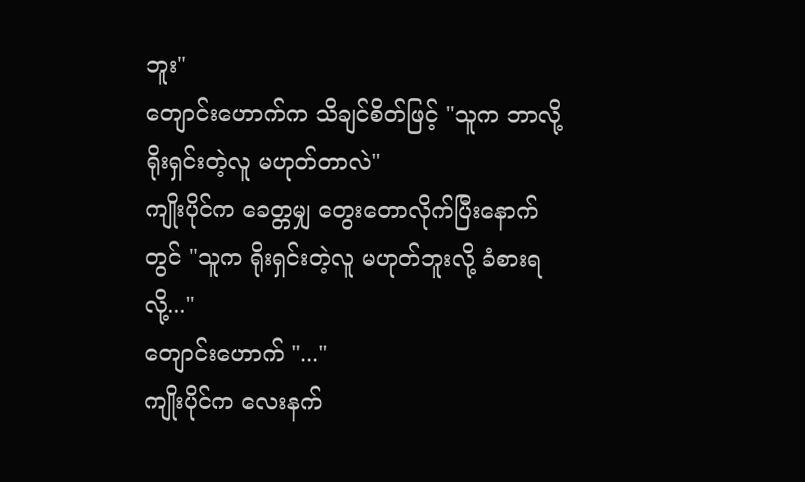ဘူး"
တျောင်းဟောက်က သိချင်စိတ်ဖြင့် "သူက ဘာလို့ ရိုးရှင်းတဲ့လူ မဟုတ်တာလဲ"
ကျိုးပိုင်က ခေတ္တမျှ တွေးတောလိုက်ပြီးနောက်တွင် "သူက ရိုးရှင်းတဲ့လူ မဟုတ်ဘူးလို့ ခံစားရလို့..."
တျောင်းဟောက် "..."
ကျိုးပိုင်က လေးနက်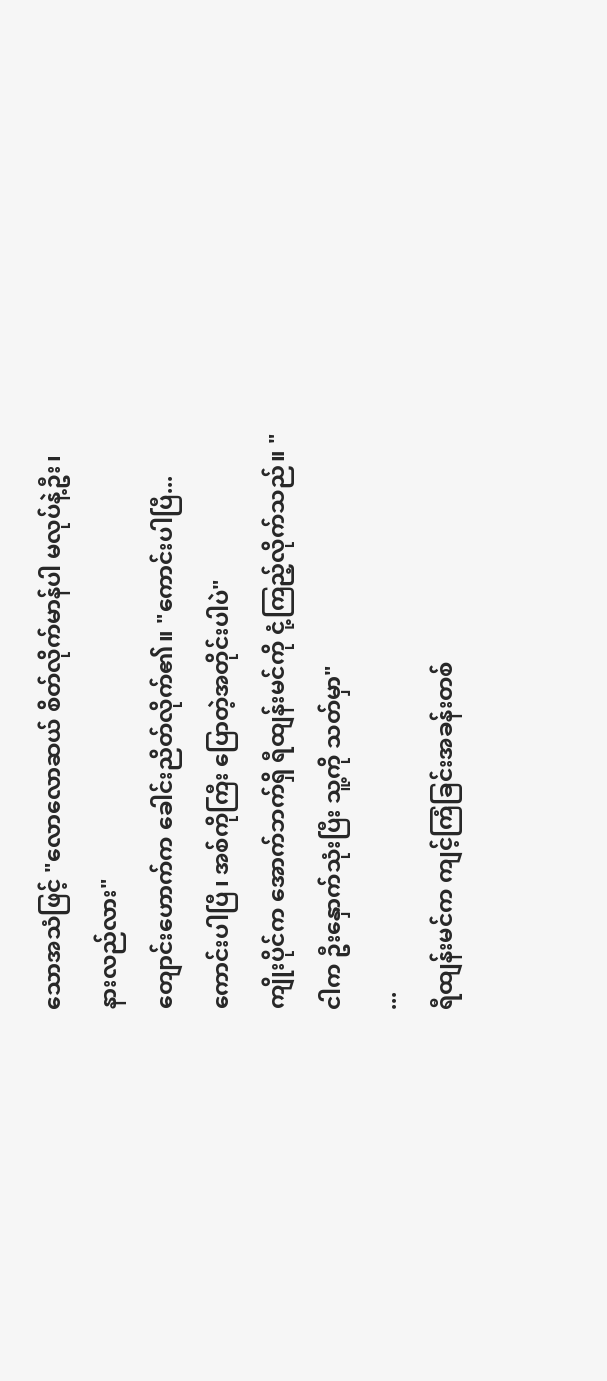သောအသံဖြင့် "လောလောဆယ် စိတ်လိုက်မာန်ပါ မလုပ်နဲ့ဦး၊ နားလည်လား"
တျောင်းဟောက်က ခေါင်းညိတ်လိုက်၏။ "ကောင်းပါပြီ... ကောင်းပါပြီ၊ အစ်ကိုကြီး ပြောတဲ့အတိုင်းပါပဲ"
ကျိုးပိုင်က အောက်ဘက်ရှိ ရီထျန်းမင်ကို ငုံ့ကြည့်လိုက်သည်။ "ငါက ဦးနှောက်သုံးပြီး သူ့ကို သတ်မှာ"
...
ရီထျန်းမင်က ကျင့်ကြံခြင်းအခန်းတစ်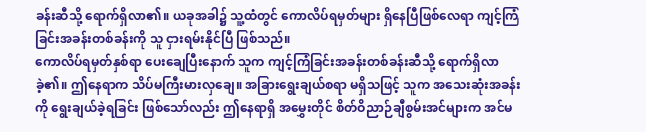ခန်းဆီသို့ ရောက်ရှိလာ၏။ ယခုအခါ၌ သူ့ထံတွင် ကောလိပ်ရမှတ်များ ရှိနေပြီဖြစ်လေရာ ကျင့်ကြံခြင်းအခန်းတစ်ခန်းကို သူ ငှားရမ်းနိုင်ပြီ ဖြစ်သည်။
ကောလိပ်ရမှတ်နှစ်ရာ ပေးချေပြီးနောက် သူက ကျင့်ကြံခြင်းအခန်းတစ်ခန်းဆီသို့ ရောက်ရှိလာခဲ့၏။ ဤနေရာက သိပ်မကြီးမားလှချေ။ အခြားရွေးချယ်စရာ မရှိသဖြင့် သူက အသေးဆုံးအခန်းကို ရွေးချယ်ခဲ့ရခြင်း ဖြစ်သော်လည်း ဤနေရာရှိ အမွှေးတိုင် စိတ်ဝိညာဉ်ချီစွမ်းအင်များက အင်မ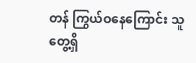တန် ကြွယ်ဝနေကြောင်း သူ တွေ့ရှိ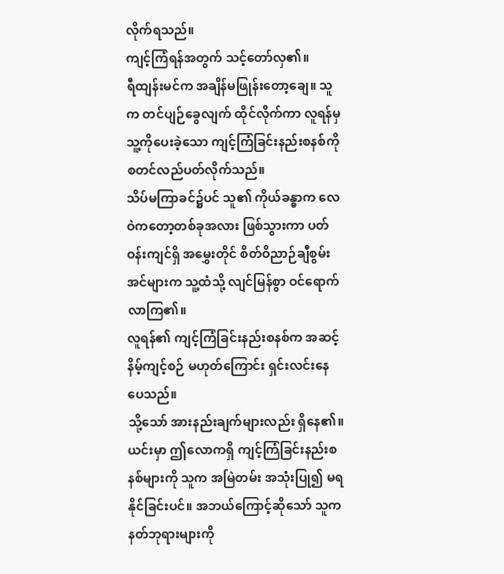လိုက်ရသည်။
ကျင့်ကြံရန်အတွက် သင့်တော်လှ၏။
ရီထျန်းမင်က အချိန်မဖြုန်းတော့ချေ။ သူက တင်ပျဉ်ခွေလျက် ထိုင်လိုက်ကာ လူရန်မှ သူ့ကိုပေးခဲ့သော ကျင့်ကြံခြင်းနည်းစနစ်ကို စတင်လည်ပတ်လိုက်သည်။
သိပ်မကြာခင်၌ပင် သူ၏ ကိုယ်ခန္ဓာက လေဝဲကတော့တစ်ခုအလား ဖြစ်သွားကာ ပတ်ဝန်းကျင်ရှိ အမွှေးတိုင် စိတ်ဝိညာဉ်ချီစွမ်းအင်များက သူ့ထံသို့ လျင်မြန်စွာ ဝင်ရောက်လာကြ၏။
လူရန်၏ ကျင့်ကြံခြင်းနည်းစနစ်က အဆင့်နိမ့်ကျင့်စဉ် မဟုတ်ကြောင်း ရှင်းလင်းနေပေသည်။
သို့သော် အားနည်းချက်များလည်း ရှိနေ၏။ ယင်းမှာ ဤလောကရှိ ကျင့်ကြံခြင်းနည်းစနစ်များကို သူက အမြဲတမ်း အသုံးပြု၍ မရနိုင်ခြင်းပင်။ အဘယ်ကြောင့်ဆိုသော် သူက နတ်ဘုရားများကို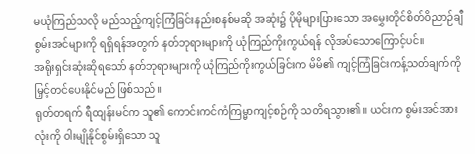မယုံကြည်သလို မည်သည့်ကျင့်ကြံခြင်းနည်းစနစ်မဆို အဆုံး၌ ပိုမိုများပြားသော အမွှေးတိုင်စိတ်ဝိညာဉ်ချီစွမ်းအင်များကို ရရှိရန်အတွက် နတ်ဘုရားများကို ယုံကြည်ကိုးကွယ်ရန် လိုအပ်သောကြောင့်ပင်။
အရိုးရှင်းဆုံးဆိုရသော် နတ်ဘုရားများကို ယုံကြည်ကိုးကွယ်ခြင်းက မိမိ၏ ကျင့်ကြံခြင်းကန့်သတ်ချက်ကို မြှင့်တင်ပေးနိုင်မည် ဖြစ်သည်။
ရုတ်တရက် ရီထျန်းမင်က သူ၏ ကောင်းကင်ကံကြမ္မာကျင့်စဉ်ကို သတိရသွား၏။ ယင်းက စွမ်းအင်အားလုံးကို ဝါးမျိုနိုင်စွမ်းရှိသော သူ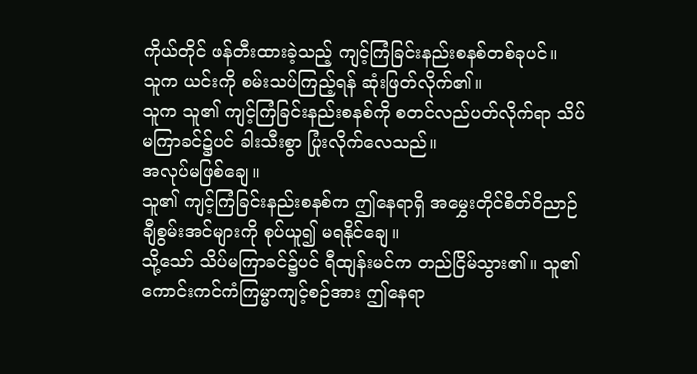ကိုယ်တိုင် ဖန်တီးထားခဲ့သည့် ကျင့်ကြံခြင်းနည်းစနစ်တစ်ခုပင်။
သူက ယင်းကို စမ်းသပ်ကြည့်ရန် ဆုံးဖြတ်လိုက်၏။
သူက သူ၏ ကျင့်ကြံခြင်းနည်းစနစ်ကို စတင်လည်ပတ်လိုက်ရာ သိပ်မကြာခင်၌ပင် ခါးသီးစွာ ပြုံးလိုက်လေသည်။
အလုပ်မဖြစ်ချေ။
သူ၏ ကျင့်ကြံခြင်းနည်းစနစ်က ဤနေရာရှိ အမွှေးတိုင်စိတ်ဝိညာဉ်ချီစွမ်းအင်များကို စုပ်ယူ၍ မရနိုင်ချေ။
သို့သော် သိပ်မကြာခင်၌ပင် ရီထျန်းမင်က တည်ငြိမ်သွား၏။ သူ၏ ကောင်းကင်ကံကြမ္မာကျင့်စဉ်အား ဤနေရာ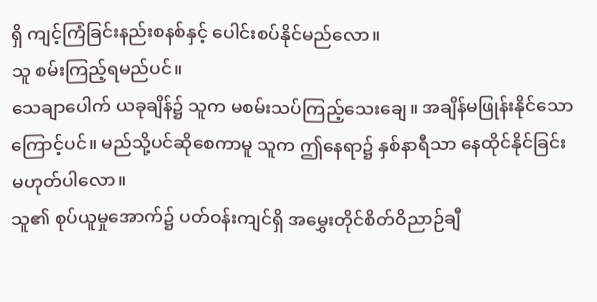ရှိ ကျင့်ကြံခြင်းနည်းစနစ်နှင့် ပေါင်းစပ်နိုင်မည်လော။
သူ စမ်းကြည့်ရမည်ပင်။
သေချာပေါက် ယခုချိန်၌ သူက မစမ်းသပ်ကြည့်သေးချေ။ အချိန်မဖြုန်းနိုင်သောကြောင့်ပင်။ မည်သို့ပင်ဆိုစေကာမူ သူက ဤနေရာ၌ နှစ်နာရီသာ နေထိုင်နိုင်ခြင်း မဟုတ်ပါလော။
သူ၏ စုပ်ယူမှုအောက်၌ ပတ်ဝန်းကျင်ရှိ အမွှေးတိုင်စိတ်ဝိညာဉ်ချီ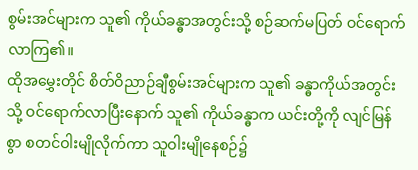စွမ်းအင်များက သူ၏ ကိုယ်ခန္ဓာအတွင်းသို့ စဉ်ဆက်မပြတ် ဝင်ရောက်လာကြ၏။
ထိုအမွှေးတိုင် စိတ်ဝိညာဉ်ချီစွမ်းအင်များက သူ၏ ခန္ဓာကိုယ်အတွင်းသို့ ဝင်ရောက်လာပြီးနောက် သူ၏ ကိုယ်ခန္ဓာက ယင်းတို့ကို လျင်မြန်စွာ စတင်ဝါးမျိုလိုက်ကာ သူဝါးမျိုနေစဉ်၌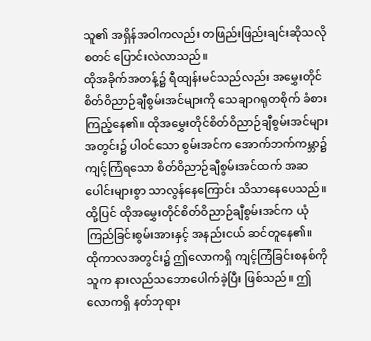သူ၏ အရှိန်အဝါကလည်း တဖြည်းဖြည်းချင်းဆိုသလို စတင် ပြောင်းလဲလာသည်။
ထိုအခိုက်အတန့်၌ ရီထျန်းမင်သည်လည်း အမွှေးတိုင် စိတ်ဝိညာဉ်ချီစွမ်းအင်များကို သေချာဂရုတစိုက် ခံစားကြည့်နေ၏။ ထိုအမွှေးတိုင်စိတ်ဝိညာဉ်ချီစွမ်းအင်များအတွင်း၌ ပါဝင်သော စွမ်းအင်က အောက်ဘက်ကမ္ဘာ၌ ကျင့်ကြံရသော စိတ်ဝိညာဉ်ချီစွမ်းအင်ထက် အဆပေါင်းများစွာ သာလွန်နေကြောင်း သိသာနေပေသည်။
ထို့ပြင် ထိုအမွှေးတိုင်စိတ်ဝိညာဉ်ချီစွမ်းအင်က ယုံကြည်ခြင်းစွမ်းအားနှင့် အနည်းငယ် ဆင်တူနေ၏။
ထိုကာလအတွင်း၌ ဤလောကရှိ ကျင့်ကြံခြင်းစနစ်ကို သူက နားလည်သဘောပေါက်ခဲ့ပြီး ဖြစ်သည်။ ဤလောကရှိ နတ်ဘုရား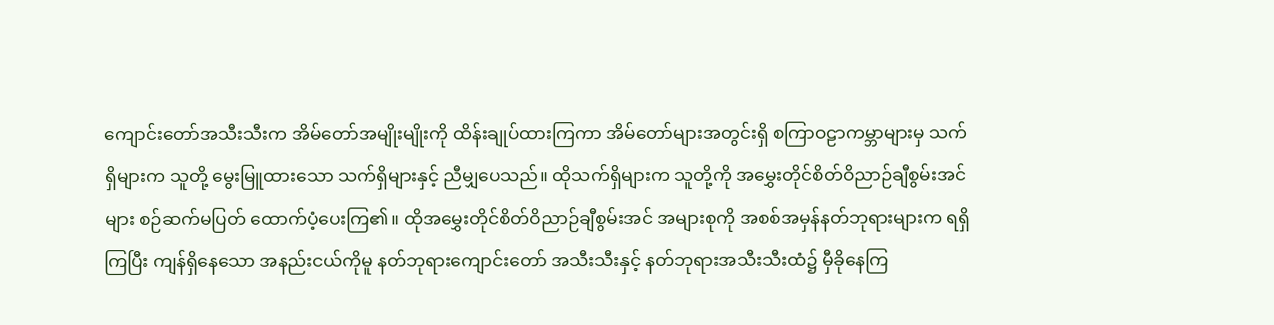ကျောင်းတော်အသီးသီးက အိမ်တော်အမျိုးမျိုးကို ထိန်းချုပ်ထားကြကာ အိမ်တော်များအတွင်းရှိ စကြာဝဠာကမ္ဘာများမှ သက်ရှိများက သူတို့ မွေးမြူထားသော သက်ရှိများနှင့် ညီမျှပေသည်။ ထိုသက်ရှိများက သူတို့ကို အမွှေးတိုင်စိတ်ဝိညာဉ်ချီစွမ်းအင်များ စဉ်ဆက်မပြတ် ထောက်ပံ့ပေးကြ၏။ ထိုအမွှေးတိုင်စိတ်ဝိညာဉ်ချီစွမ်းအင် အများစုကို အစစ်အမှန်နတ်ဘုရားများက ရရှိကြပြီး ကျန်ရှိနေသော အနည်းငယ်ကိုမူ နတ်ဘုရားကျောင်းတော် အသီးသီးနှင့် နတ်ဘုရားအသီးသီးထံ၌ မှီခိုနေကြ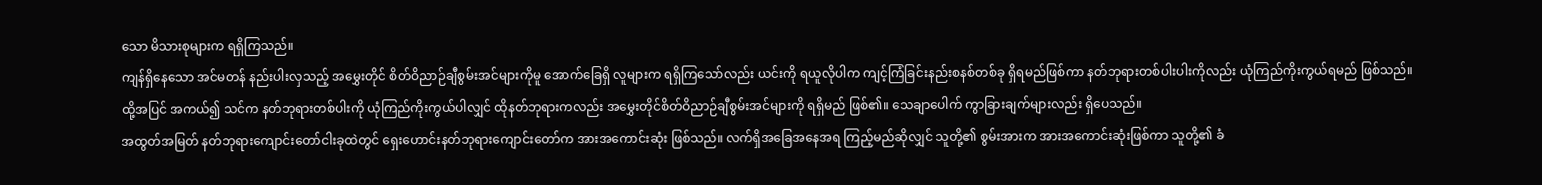သော မိသားစုများက ရရှိကြသည်။
ကျန်ရှိနေသော အင်မတန် နည်းပါးလှသည့် အမွှေးတိုင် စိတ်ဝိညာဉ်ချီစွမ်းအင်များကိုမူ အောက်ခြေရှိ လူများက ရရှိကြသော်လည်း ယင်းကို ရယူလိုပါက ကျင့်ကြံခြင်းနည်းစနစ်တစ်ခု ရှိရမည်ဖြစ်ကာ နတ်ဘုရားတစ်ပါးပါးကိုလည်း ယုံကြည်ကိုးကွယ်ရမည် ဖြစ်သည်။
ထို့အပြင် အကယ်၍ သင်က နတ်ဘုရားတစ်ပါးကို ယုံကြည်ကိုးကွယ်ပါလျှင် ထိုနတ်ဘုရားကလည်း အမွှေးတိုင်စိတ်ဝိညာဉ်ချီစွမ်းအင်များကို ရရှိမည် ဖြစ်၏။ သေချာပေါက် ကွာခြားချက်များလည်း ရှိပေသည်။
အထွတ်အမြတ် နတ်ဘုရားကျောင်းတော်ငါးခုထဲတွင် ရှေးဟောင်းနတ်ဘုရားကျောင်းတော်က အားအကောင်းဆုံး ဖြစ်သည်။ လက်ရှိအခြေအနေအရ ကြည့်မည်ဆိုလျှင် သူတို့၏ စွမ်းအားက အားအကောင်းဆုံးဖြစ်ကာ သူတို့၏ ခံ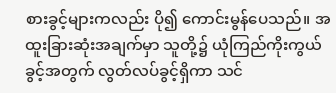စားခွင့်များကလည်း ပို၍ ကောင်းမွန်ပေသည်။ အထူးခြားဆုံးအချက်မှာ သူတို့၌ ယုံကြည်ကိုးကွယ်ခွင့်အတွက် လွတ်လပ်ခွင့်ရှိကာ သင်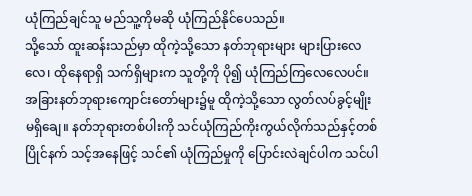ယုံကြည်ချင်သူ မည်သူ့ကိုမဆို ယုံကြည်နိုင်ပေသည်။
သို့သော် ထူးဆန်းသည်မှာ ထိုကဲ့သို့သော နတ်ဘုရားများ များပြားလေလေ၊ ထိုနေရာရှိ သက်ရှိများက သူတို့ကို ပို၍ ယုံကြည်ကြလေလေပင်။
အခြားနတ်ဘုရားကျောင်းတော်များ၌မူ ထိုကဲ့သို့သော လွတ်လပ်ခွင့်မျိုး မရှိချေ။ နတ်ဘုရားတစ်ပါးကို သင်ယုံကြည်ကိုးကွယ်လိုက်သည်နှင့်တစ်ပြိုင်နက် သင့်အနေဖြင့် သင်၏ ယုံကြည်မှုကို ပြောင်းလဲချင်ပါက သင်ပါ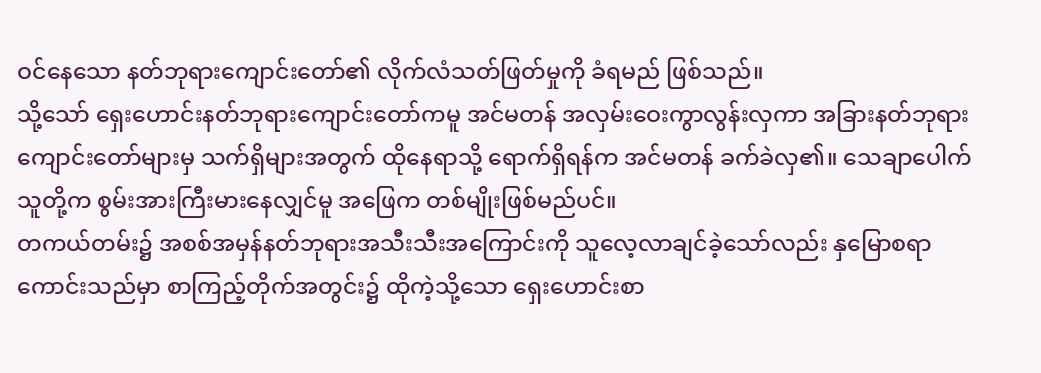ဝင်နေသော နတ်ဘုရားကျောင်းတော်၏ လိုက်လံသတ်ဖြတ်မှုကို ခံရမည် ဖြစ်သည်။
သို့သော် ရှေးဟောင်းနတ်ဘုရားကျောင်းတော်ကမူ အင်မတန် အလှမ်းဝေးကွာလွန်းလှကာ အခြားနတ်ဘုရားကျောင်းတော်များမှ သက်ရှိများအတွက် ထိုနေရာသို့ ရောက်ရှိရန်က အင်မတန် ခက်ခဲလှ၏။ သေချာပေါက် သူတို့က စွမ်းအားကြီးမားနေလျှင်မူ အဖြေက တစ်မျိုးဖြစ်မည်ပင်။
တကယ်တမ်း၌ အစစ်အမှန်နတ်ဘုရားအသီးသီးအကြောင်းကို သူလေ့လာချင်ခဲ့သော်လည်း နှမြောစရာကောင်းသည်မှာ စာကြည့်တိုက်အတွင်း၌ ထိုကဲ့သို့သော ရှေးဟောင်းစာ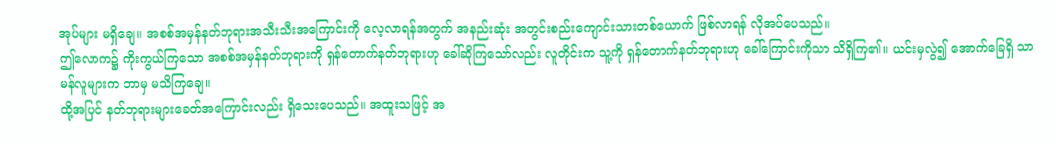အုပ်များ မရှိချေ။ အစစ်အမှန်နတ်ဘုရားအသီးသီးအကြောင်းကို လေ့လာရန်အတွက် အနည်းဆုံး အတွင်းစည်းကျောင်းသားတစ်ယောက် ဖြစ်လာရန် လိုအပ်ပေသည်။
ဤလောက၌ ကိုးကွယ်ကြသော အစစ်အမှန်နတ်ဘုရားကို ရှန်တောက်နတ်ဘုရားဟု ခေါ်ဆိုကြသော်လည်း လူတိုင်းက သူ့ကို ရှန်တောက်နတ်ဘုရားဟု ခေါ်ကြောင်းကိုသာ သိရှိကြ၏။ ယင်းမှလွဲ၍ အောက်ခြေရှိ သာမန်လူများက ဘာမှ မသိကြချေ။
ထို့အပြင် နတ်ဘုရားများခေတ်အကြောင်းလည်း ရှိသေးပေသည်။ အထူးသဖြင့် အ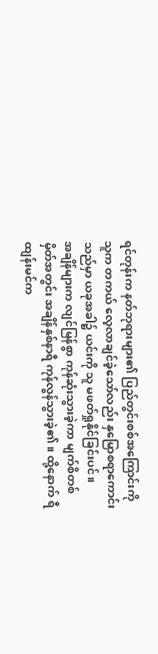ရင်တုန်းက နတ်ဘုရားများ၏ ပြည်တွင်းစစ်အကြောင်းကို သူက တကယ် လေ့လာချင်ခဲ့သော်လည်း နှမြောစရာကောင်းသည်မှာ ယခုအခါ၌ ယင်းကို သူ မဖတ်ရှုနိုင်ခြင်းပင်။
အချိန်များက လျင်မြန်စွာ ကုန်ဆုံးသွားခဲ့ကာ မျက်စိတစ်မှိတ်အတွင်း အချိန်နှစ်နာရီ ကုန်လွန်သွားခဲ့၏။ ထို့နောက် ရီထျန်းမင်က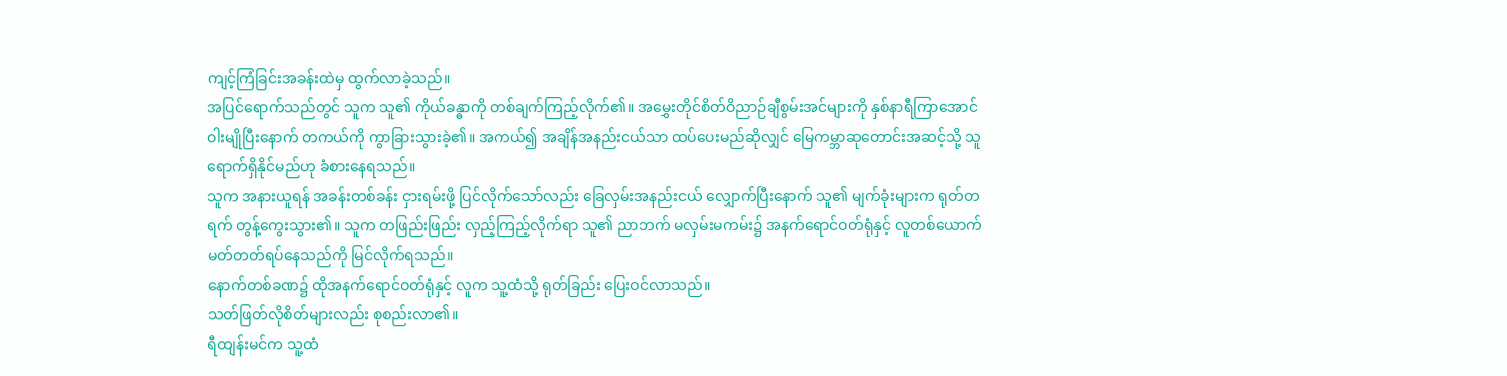ကျင့်ကြံခြင်းအခန်းထဲမှ ထွက်လာခဲ့သည်။
အပြင်ရောက်သည်တွင် သူက သူ၏ ကိုယ်ခန္ဓာကို တစ်ချက်ကြည့်လိုက်၏။ အမွှေးတိုင်စိတ်ဝိညာဉ်ချီစွမ်းအင်များကို နှစ်နာရီကြာအောင် ဝါးမျိုပြီးနောက် တကယ်ကို ကွာခြားသွားခဲ့၏။ အကယ်၍ အချိန်အနည်းငယ်သာ ထပ်ပေးမည်ဆိုလျှင် မြေကမ္ဘာဆုတောင်းအဆင့်သို့ သူ ရောက်ရှိနိုင်မည်ဟု ခံစားနေရသည်။
သူက အနားယူရန် အခန်းတစ်ခန်း ငှားရမ်းဖို့ ပြင်လိုက်သော်လည်း ခြေလှမ်းအနည်းငယ် လျှောက်ပြီးနောက် သူ၏ မျက်ခုံးများက ရုတ်တရက် တွန့်ကွေးသွား၏။ သူက တဖြည်းဖြည်း လှည့်ကြည့်လိုက်ရာ သူ၏ ညာဘက် မလှမ်းမကမ်း၌ အနက်ရောင်ဝတ်ရုံနှင့် လူတစ်ယောက် မတ်တတ်ရပ်နေသည်ကို မြင်လိုက်ရသည်။
နောက်တစ်ခဏ၌ ထိုအနက်ရောင်ဝတ်ရုံနှင့် လူက သူ့ထံသို့ ရုတ်ခြည်း ပြေးဝင်လာသည်။
သတ်ဖြတ်လိုစိတ်များလည်း စုစည်းလာ၏။
ရီထျန်းမင်က သူ့ထံ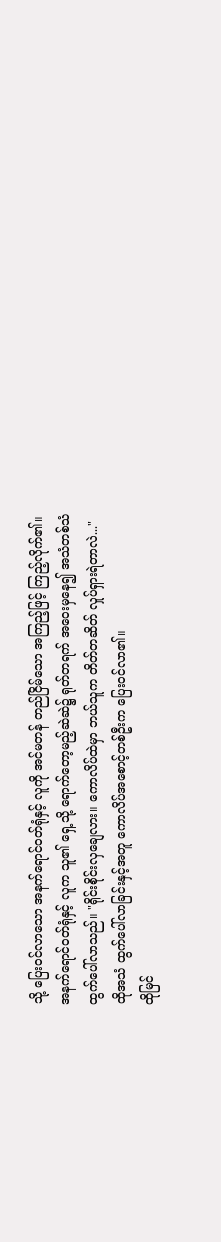သို့ ပြေးဝင်လာသော အနက်ရောင်ဝတ်ရုံနှင့် လူကို အင်မတန် တည်ငြိမ်သော အကြည့်ဖြင့် ကြည့်လိုက်၏။
အနက်ရောင်ဝတ်ရုံနှင့် လူက သူ၏ ရှေ့သို့ ရောက်တော့မည့်ဆဲဆဲ၌ ရုတ်တရက် အဝေးမှနေ၍ အသံတစ်သံ ထွက်ပေါ်လာသည်။ "ရိုင်းစိုင်းလှချေလား။ ကောလိပ်ထဲမှာ ဘယ်သူက တိတ်တဆိတ် လှုပ်ရှားရဲတာလဲ..."
ထိုအသံ ထွက်ပေါ်လာခြင်းနှင့်အတူ ကောလိပ်အစောင့်တစ်ဦးက ပြေးဝင်လာ၏။
ထိုမြင်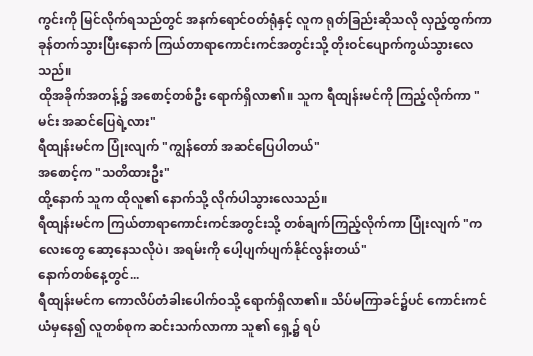ကွင်းကို မြင်လိုက်ရသည်တွင် အနက်ရောင်ဝတ်ရုံနှင့် လူက ရုတ်ခြည်းဆိုသလို လှည့်ထွက်ကာ ခုန်တက်သွားပြီးနောက် ကြယ်တာရာကောင်းကင်အတွင်းသို့ တိုးဝင်ပျောက်ကွယ်သွားလေသည်။
ထိုအခိုက်အတန့်၌ အစောင့်တစ်ဦး ရောက်ရှိလာ၏။ သူက ရီထျန်းမင်ကို ကြည့်လိုက်ကာ "မင်း အဆင်ပြေရဲ့လား"
ရီထျန်းမင်က ပြုံးလျက် "ကျွန်တော် အဆင်ပြေပါတယ်"
အစောင့်က "သတိထားဦး"
ထို့နောက် သူက ထိုလူ၏ နောက်သို့ လိုက်ပါသွားလေသည်။
ရီထျန်းမင်က ကြယ်တာရာကောင်းကင်အတွင်းသို့ တစ်ချက်ကြည့်လိုက်ကာ ပြုံးလျက် "ကလေးတွေ ဆော့နေသလိုပဲ၊ အရမ်းကို ပေါ့ပျက်ပျက်နိုင်လွန်းတယ်"
နောက်တစ်နေ့တွင်...
ရီထျန်းမင်က ကောလိပ်တံခါးပေါက်ဝသို့ ရောက်ရှိလာ၏။ သိပ်မကြာခင်၌ပင် ကောင်းကင်ယံမှနေ၍ လူတစ်စုက ဆင်းသက်လာကာ သူ၏ ရှေ့၌ ရပ်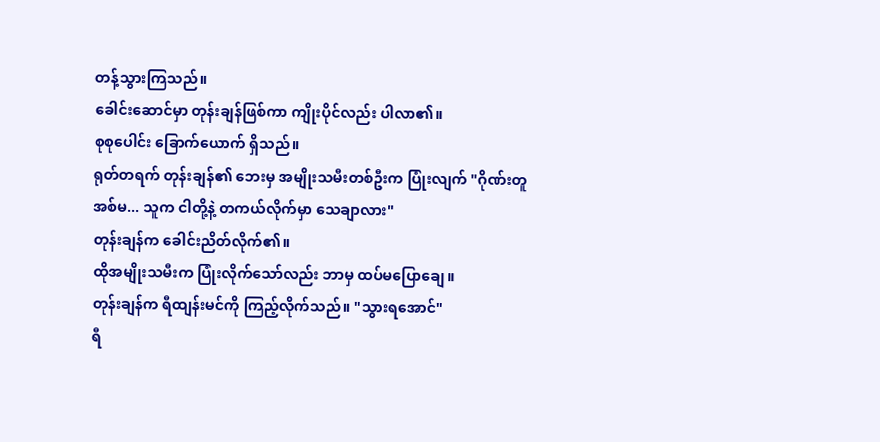တန့်သွားကြသည်။
ခေါင်းဆောင်မှာ တုန်းချန်ဖြစ်ကာ ကျိုးပိုင်လည်း ပါလာ၏။
စုစုပေါင်း ခြောက်ယောက် ရှိသည်။
ရုတ်တရက် တုန်းချန်၏ ဘေးမှ အမျိုးသမီးတစ်ဦးက ပြုံးလျက် "ဂိုဏ်းတူအစ်မ... သူက ငါတို့နဲ့ တကယ်လိုက်မှာ သေချာလား"
တုန်းချန်က ခေါင်းညိတ်လိုက်၏။
ထိုအမျိုးသမီးက ပြုံးလိုက်သော်လည်း ဘာမှ ထပ်မပြောချေ။
တုန်းချန်က ရီထျန်းမင်ကို ကြည့်လိုက်သည်။ "သွားရအောင်"
ရီ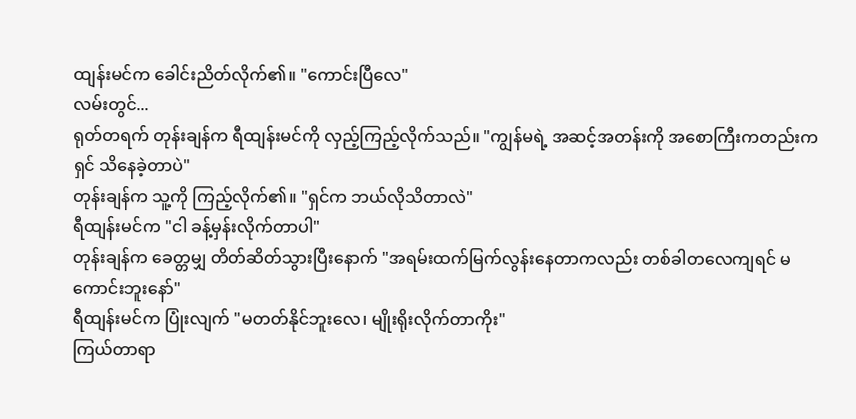ထျန်းမင်က ခေါင်းညိတ်လိုက်၏။ "ကောင်းပြီလေ"
လမ်းတွင်...
ရုတ်တရက် တုန်းချန်က ရီထျန်းမင်ကို လှည့်ကြည့်လိုက်သည်။ "ကျွန်မရဲ့ အဆင့်အတန်းကို အစောကြီးကတည်းက ရှင် သိနေခဲ့တာပဲ"
တုန်းချန်က သူ့ကို ကြည့်လိုက်၏။ "ရှင်က ဘယ်လိုသိတာလဲ"
ရီထျန်းမင်က "ငါ ခန့်မှန်းလိုက်တာပါ"
တုန်းချန်က ခေတ္တမျှ တိတ်ဆိတ်သွားပြီးနောက် "အရမ်းထက်မြက်လွန်းနေတာကလည်း တစ်ခါတလေကျရင် မကောင်းဘူးနော်"
ရီထျန်းမင်က ပြုံးလျက် "မတတ်နိုင်ဘူးလေ၊ မျိုးရိုးလိုက်တာကိုး"
ကြယ်တာရာ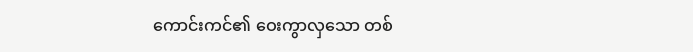ကောင်းကင်၏ ဝေးကွာလှသော တစ်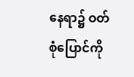နေရာ၌ ဝတ်စုံပြောင်ကို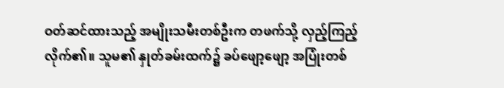ဝတ်ဆင်ထားသည့် အမျိုးသမီးတစ်ဦးက တဖက်သို့ လှည့်ကြည့်လိုက်၏။ သူမ၏ နှုတ်ခမ်းထက်၌ ခပ်ဖျော့ဖျော့ အပြုံးတစ်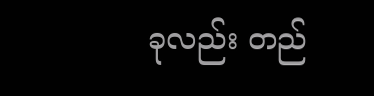ခုလည်း တည်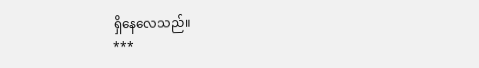ရှိနေလေသည်။
***